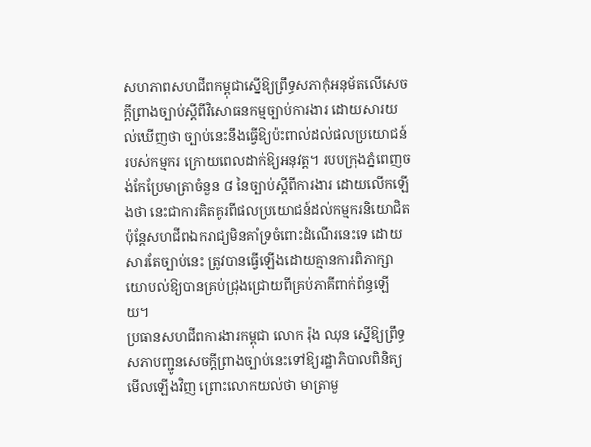សហភាពសហជីពកម្ពុជាស្នើឱ្យព្រឹទ្ធសភាកុំអនុម័តលើសេចក្ដីព្រាងច្បាប់ស្ដីពីវិសោធនកម្មច្បាប់ការងារ ដោយសារយល់ឃើញថា ច្បាប់នេះនឹងធ្វើឱ្យប៉ះពាល់ដល់ផលប្រយោជន៍របស់កម្មករ ក្រោយពេលដាក់ឱ្យអនុវត្ត។ របបក្រុងភ្នំពេញចង់កែប្រែមាត្រាចំនួន ៨ នៃច្បាប់ស្ដីពីការងារ ដោយលើកឡើងថា នេះជាការគិតគូរពីផលប្រយោជន៍ដល់កម្មករនិយោជិត ប៉ុន្តែសហជីពឯករាជ្យមិនគាំទ្រចំពោះដំណើរនេះទេ ដោយសារតែច្បាប់នេះ ត្រូវបានធ្វើឡើងដោយគ្មានការពិភាក្សាយោបល់ឱ្យបានគ្រប់ជ្រុងជ្រោយពីគ្រប់ភាគីពាក់ព័ន្ធឡើយ។
ប្រធានសហជីពការងារកម្ពុជា លោក រ៉ុង ឈុន ស្នើឱ្យព្រឹទ្ធសភាបញ្ជូនសេចក្ដីព្រាងច្បាប់នេះទៅឱ្យរដ្ឋាភិបាលពិនិត្យមើលឡើងវិញ ព្រោះលោកយល់ថា មាត្រាមួ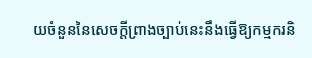យចំនួននៃសេចក្ដីព្រាងច្បាប់នេះនឹងធ្វើឱ្យកម្មករនិ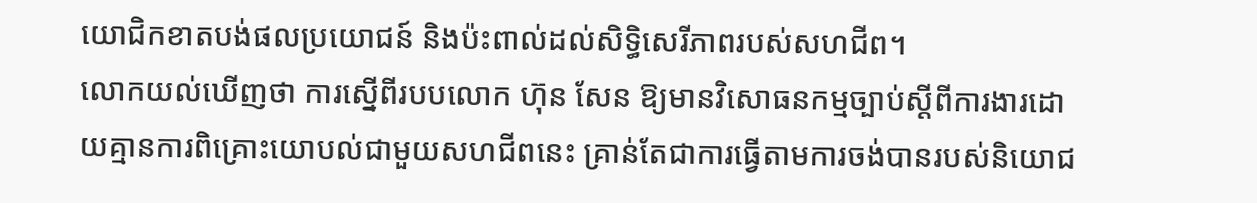យោជិកខាតបង់ផលប្រយោជន៍ និងប៉ះពាល់ដល់សិទ្ធិសេរីភាពរបស់សហជីព។
លោកយល់ឃើញថា ការស្នើពីរបបលោក ហ៊ុន សែន ឱ្យមានវិសោធនកម្មច្បាប់ស្ដីពីការងារដោយគ្មានការពិគ្រោះយោបល់ជាមួយសហជីពនេះ គ្រាន់តែជាការធ្វើតាមការចង់បានរបស់និយោជ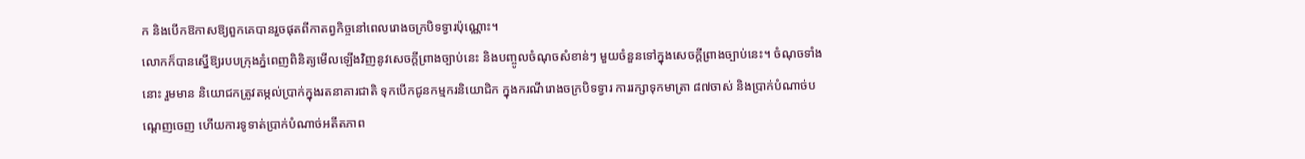ក និងបើកឱកាសឱ្យពួកគេបានរួចផុតពីកាតព្វកិច្ចនៅពេលរោងចក្របិទទ្វារប៉ុណ្ណោះ។
លោកក៏បានស្នើឱ្យរបបក្រុងភ្នំពេញពិនិត្យមើលឡើងវិញនូវសេចក្ដីព្រាងច្បាប់នេះ និងបញ្ចូលចំណុចសំខាន់ៗ មួយចំនួនទៅក្នុងសេចក្ដីព្រាងច្បាប់នេះ។ ចំណុចទាំងនោះ រួមមាន និយោជកត្រូវតម្កល់ប្រាក់ក្នុងរតនាគារជាតិ ទុកបើកជូនកម្មករនិយោជិក ក្នុងករណីរោងចក្របិទទ្វារ ការរក្សាទុកមាត្រា ៨៧ចាស់ និងប្រាក់បំណាច់បណ្ដេញចេញ ហើយការទូទាត់ប្រាក់បំណាច់អតីតភាព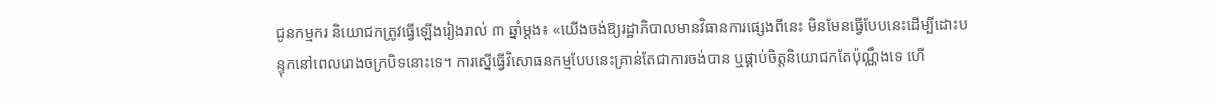ជូនកម្មករ និយោជកត្រូវធ្វើឡើងរៀងរាល់ ៣ ឆ្នាំម្ដង៖ «យើងចង់ឱ្យរដ្ឋាភិបាលមានវិធានការផ្សេងពីនេះ មិនមែនធ្វើបែបនេះដើម្បីដោះបន្ទុកនៅពេលរោងចក្របិទនោះទេ។ ការស្នើធ្វើវិសោធនកម្មបែបនេះគ្រាន់តែជាការចង់បាន ឬផ្គាប់ចិត្តនិយោជកតែប៉ុណ្ណឹងទេ ហើ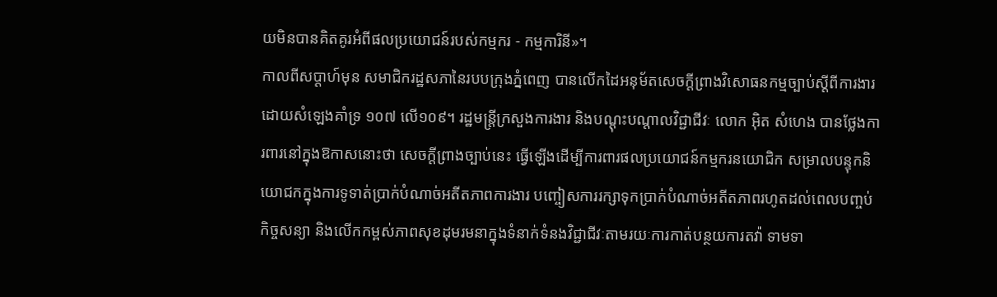យមិនបានគិតគូរអំពីផលប្រយោជន៍របស់កម្មករ - កម្មការិនី»។
កាលពីសប្ដាហ៍មុន សមាជិករដ្ឋសភានៃរបបក្រុងភ្នំពេញ បានលើកដៃអនុម័តសេចក្ដីព្រាងវិសោធនកម្មច្បាប់ស្ដីពីការងារ ដោយសំឡេងគាំទ្រ ១០៧ លើ១០៩។ រដ្ឋមន្ត្រីក្រសួងការងារ និងបណ្ដុះបណ្ដាលវិជ្ជាជីវៈ លោក អ៊ិត សំហេង បានថ្លែងការពារនៅក្នុងឱកាសនោះថា សេចក្ដីព្រាងច្បាប់នេះ ធ្វើឡើងដើម្បីការពារផលប្រយោជន៍កម្មករនយោជិក សម្រាលបន្ទុកនិយោជកក្នុងការទូទាត់ប្រាក់បំណាច់អតីតភាពការងារ បញ្ចៀសការរក្សាទុកប្រាក់បំណាច់អតីតភាពរហូតដល់ពេលបញ្ចប់កិច្ចសន្យា និងលើកកម្ពស់ភាពសុខដុមរមនាក្នុងទំនាក់ទំនងវិជ្ជាជីវៈតាមរយៈការកាត់បន្ថយការតវ៉ា ទាមទា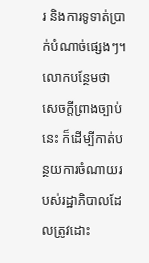រ និងការទូទាត់ប្រាក់បំណាច់ផ្សេងៗ។ លោកបន្ថែមថា សេចក្ដីព្រាងច្បាប់នេះ ក៏ដើម្បីកាត់បន្ថយការចំណាយរបស់រដ្ឋាភិបាលដែលត្រូវដោះ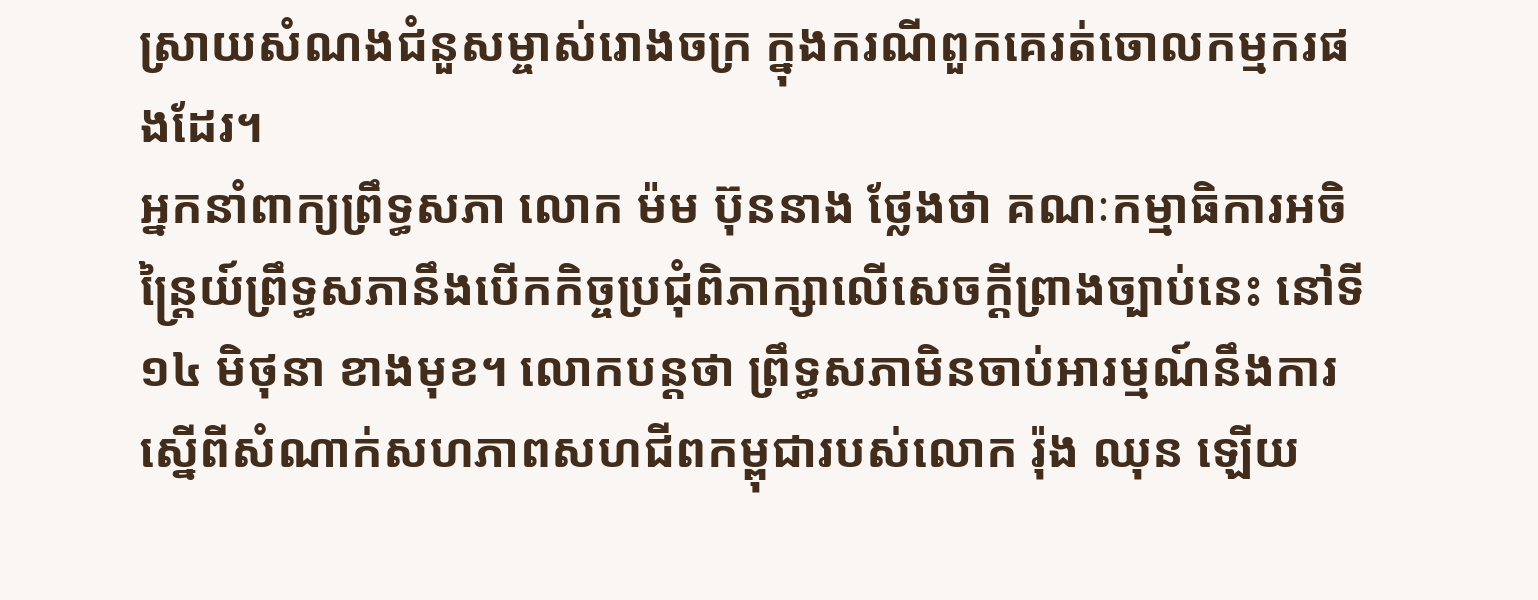ស្រាយសំណងជំនួសម្ចាស់រោងចក្រ ក្នុងករណីពួកគេរត់ចោលកម្មករផងដែរ។
អ្នកនាំពាក្យព្រឹទ្ធសភា លោក ម៉ម ប៊ុននាង ថ្លែងថា គណៈកម្មាធិការអចិន្ត្រៃយ៍ព្រឹទ្ធសភានឹងបើកកិច្ចប្រជុំពិភាក្សាលើសេចក្ដីព្រាងច្បាប់នេះ នៅទី១៤ មិថុនា ខាងមុខ។ លោកបន្តថា ព្រឹទ្ធសភាមិនចាប់អារម្មណ៍នឹងការស្នើពីសំណាក់សហភាពសហជីពកម្ពុជារបស់លោក រ៉ុង ឈុន ឡើយ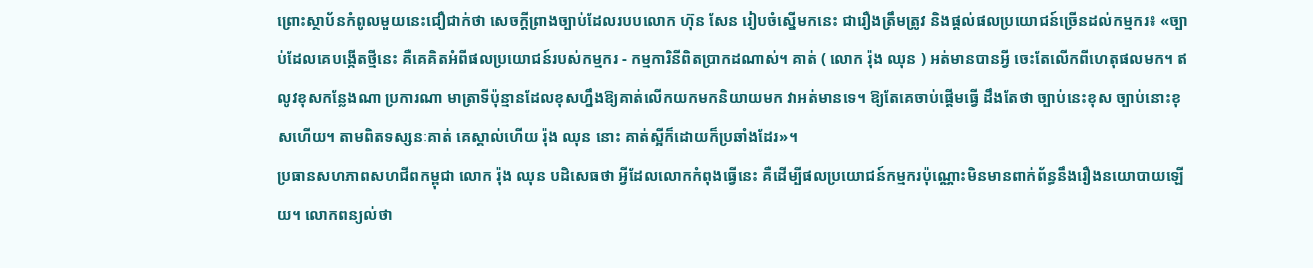ព្រោះស្ថាប័នកំពូលមួយនេះជឿជាក់ថា សេចក្ដីព្រាងច្បាប់ដែលរបបលោក ហ៊ុន សែន រៀបចំស្នើមកនេះ ជារឿងត្រឹមត្រូវ និងផ្ដល់ផលប្រយោជន៍ច្រើនដល់កម្មករ៖ «ច្បាប់ដែលគេបង្កើតថ្មីនេះ គឺគេគិតអំពីផលប្រយោជន៍របស់កម្មករ - កម្មការិនីពិតប្រាកដណាស់។ គាត់ ( លោក រ៉ុង ឈុន ) អត់មានបានអ្វី ចេះតែលើកពីហេតុផលមក។ ឥលូវខុសកន្លែងណា ប្រការណា មាត្រាទីប៉ុន្មានដែលខុសហ្នឹងឱ្យគាត់លើកយកមកនិយាយមក វាអត់មានទេ។ ឱ្យតែគេចាប់ផ្តើមធ្វើ ដឹងតែថា ច្បាប់នេះខុស ច្បាប់នោះខុសហើយ។ តាមពិតទស្សនៈគាត់ គេស្គាល់ហើយ រ៉ុង ឈុន នោះ គាត់ស្អីក៏ដោយក៏ប្រឆាំងដែរ»។
ប្រធានសហភាពសហជីពកម្ពុជា លោក រ៉ុង ឈុន បដិសេធថា អ្វីដែលលោកកំពុងធ្វើនេះ គឺដើម្បីផលប្រយោជន៍កម្មករប៉ុណ្ណោះមិនមានពាក់ព័ន្ធនឹងរឿងនយោបាយឡើយ។ លោកពន្យល់ថា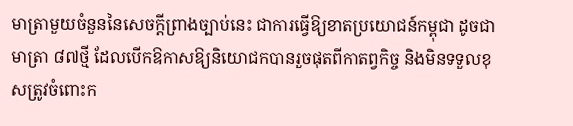មាត្រាមួយចំនួននៃសេចក្ដីព្រាងច្បាប់នេះ ជាការធ្វើឱ្យខាតប្រយោជន៍កម្ពុជា ដូចជា មាត្រា ៨៧ថ្មី ដែលបើកឱកាសឱ្យនិយោជកបានរួចផុតពីកាតព្វកិច្ច និងមិនទទួលខុសត្រូវចំពោះក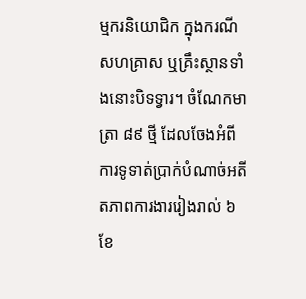ម្មករនិយោជិក ក្នុងករណីសហគ្រាស ឬគ្រឹះស្ថានទាំងនោះបិទទ្វារ។ ចំណែកមាត្រា ៨៩ ថ្មី ដែលចែងអំពីការទូទាត់ប្រាក់បំណាច់អតីតភាពការងាររៀងរាល់ ៦ ខែ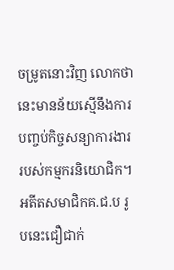ចម្រូតនោះវិញ លោកថា នេះមានន័យស្មើនឹងការបញ្ចប់កិច្ចសន្យាការងាររបស់កម្មករនិយោជិក។
អតីតសមាជិកគ.ជ.ប រូបនេះជឿជាក់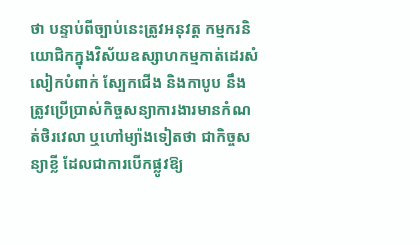ថា បន្ទាប់ពីច្បាប់នេះត្រូវអនុវត្ត កម្មករនិយោជិកក្នុងវិស័យឧស្សាហកម្មកាត់ដេរសំលៀកបំពាក់ ស្បែកជើង និងកាបូប នឹងត្រូវប្រើប្រាស់កិច្ចសន្យាការងារមានកំណត់ថិរវេលា ឬហៅម្យ៉ាងទៀតថា ជាកិច្ចសន្យាខ្លី ដែលជាការបើកផ្លូវឱ្យ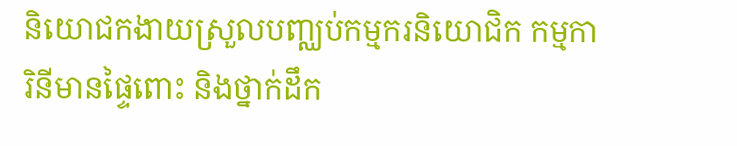និយោជកងាយស្រួលបញ្ឈប់កម្មករនិយោជិក កម្មការិនីមានផ្ទៃពោះ និងថ្នាក់ដឹក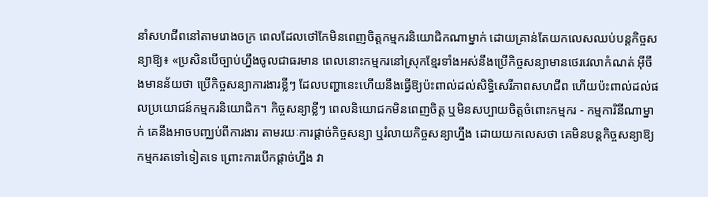នាំសហជីពនៅតាមរោងចក្រ ពេលដែលថៅកែមិនពេញចិត្តកម្មករនិយោជិកណាម្នាក់ ដោយគ្រាន់តែយកលេសឈប់បន្តកិច្ចសន្យាឱ្យ៖ «ប្រសិនបើច្បាប់ហ្នឹងចូលជាធរមាន ពេលនោះកម្មករនៅស្រុកខ្មែរទាំងអស់នឹងប្រើកិច្ចសន្យាមានថេរវេលាកំណត់ អ៊ីចឹងមានន័យថា ប្រើកិច្ចសន្យាការងារខ្លីៗ ដែលបញ្ហានេះហើយនឹងធ្វើឱ្យប៉ះពាល់ដល់សិទ្ធិសេរីភាពសហជីព ហើយប៉ះពាល់ដល់ផលប្រយោជន៍កម្មករនិយោជិក។ កិច្ចសន្យាខ្លីៗ ពេលនិយោជកមិនពេញចិត្ត ឬមិនសប្បាយចិត្តចំពោះកម្មករ - កម្មការិនីណាម្នាក់ គេនឹងអាចបញ្ឈប់ពីការងារ តាមរយៈការផ្តាច់កិច្ចសន្យា ឬរំលាយកិច្ចសន្យាហ្នឹង ដោយយកលេសថា គេមិនបន្តកិច្ចសន្យាឱ្យកម្មករតទៅទៀតទេ ព្រោះការបើកផ្ដាច់ហ្នឹង វា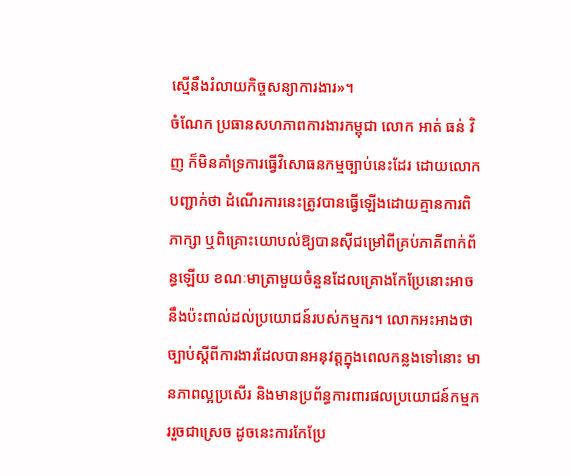ស្មើនឹងរំលាយកិច្ចសន្យាការងារ»។
ចំណែក ប្រធានសហភាពការងារកម្ពុជា លោក អាត់ ធន់ វិញ ក៏មិនគាំទ្រការធ្វើវិសោធនកម្មច្បាប់នេះដែរ ដោយលោកបញ្ជាក់ថា ដំណើរការនេះត្រូវបានធ្វើឡើងដោយគ្មានការពិភាក្សា ឬពិគ្រោះយោបល់ឱ្យបានស៊ីជម្រៅពីគ្រប់ភាគីពាក់ព័ន្ធឡើយ ខណៈមាត្រាមួយចំនួនដែលគ្រោងកែប្រែនោះអាចនឹងប៉ះពាល់ដល់ប្រយោជន៍របស់កម្មករ។ លោកអះអាងថា ច្បាប់ស្ដីពីការងារដែលបានអនុវត្តក្នុងពេលកន្លងទៅនោះ មានភាពល្អប្រសើរ និងមានប្រព័ន្ធការពារផលប្រយោជន៍កម្មកររួចជាស្រេច ដូចនេះការកែប្រែ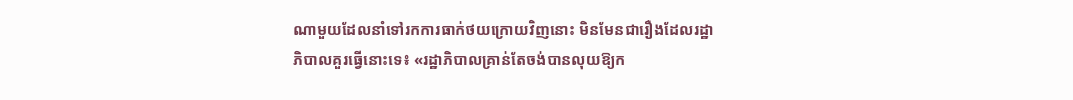ណាមួយដែលនាំទៅរកការធាក់ថយក្រោយវិញនោះ មិនមែនជារឿងដែលរដ្ឋាភិបាលគួរធ្វើនោះទេ៖ «រដ្ឋាភិបាលគ្រាន់តែចង់បានលុយឱ្យក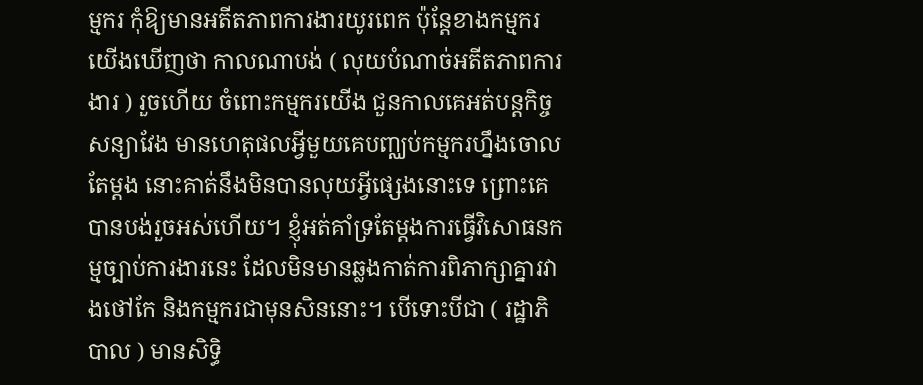ម្មករ កុំឱ្យមានអតីតភាពការងារយូរពេក ប៉ុន្តែខាងកម្មករ យើងឃើញថា កាលណាបង់ ( លុយបំណាច់អតីតភាពការងារ ) រួចហើយ ចំពោះកម្មករយើង ជួនកាលគេអត់បន្តកិច្ចសន្យាវែង មានហេតុផលអ្វីមួយគេបញ្ឈប់កម្មករហ្នឹងចោលតែម្ដង នោះគាត់នឹងមិនបានលុយអ្វីផ្សេងនោះទេ ព្រោះគេបានបង់រួចអស់ហើយ។ ខ្ញុំអត់គាំទ្រតែម្ដងការធ្វើវិសោធនកម្មច្បាប់ការងារនេះ ដែលមិនមានឆ្លងកាត់ការពិភាក្សាគ្នារវាងថៅកែ និងកម្មករជាមុនសិននោះ។ បើទោះបីជា ( រដ្ឋាភិបាល ) មានសិទ្ធិ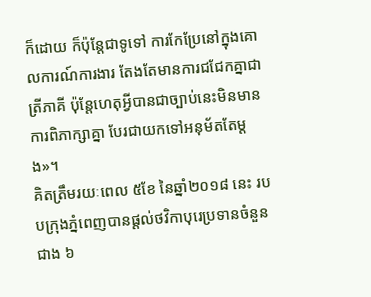ក៏ដោយ ក៏ប៉ុន្តែជាទូទៅ ការកែប្រែនៅក្នុងគោលការណ៍ការងារ តែងតែមានការជជែកគ្នាជាត្រីភាគី ប៉ុន្តែហេតុអ្វីបានជាច្បាប់នេះមិនមានការពិភាក្សាគ្នា បែរជាយកទៅអនុម័តតែម្ដង»។
គិតត្រឹមរយៈពេល ៥ខែ នៃឆ្នាំ២០១៨ នេះ របបក្រុងភ្នំពេញបានផ្ដល់ថវិកាបុរេប្រទានចំនួនជាង ៦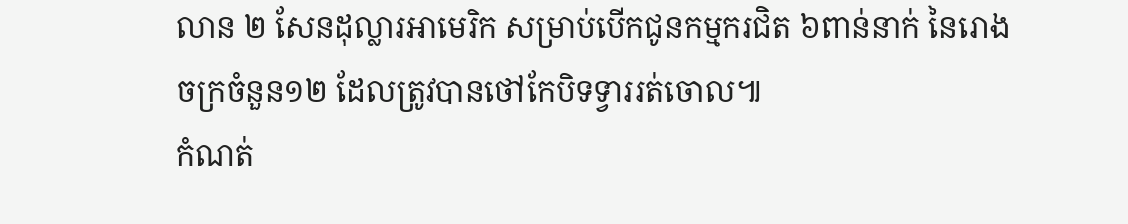លាន ២ សែនដុល្លារអាមេរិក សម្រាប់បើកជូនកម្មករជិត ៦ពាន់នាក់ នៃរោងចក្រចំនួន១២ ដែលត្រូវបានថៅកែបិទទ្វាររត់ចោល៕
កំណត់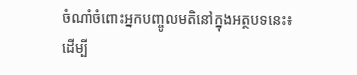ចំណាំចំពោះអ្នកបញ្ចូលមតិនៅក្នុងអត្ថបទនេះ៖
ដើម្បី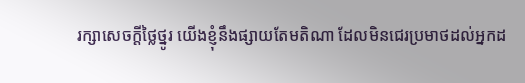រក្សាសេចក្ដីថ្លៃថ្នូរ យើងខ្ញុំនឹងផ្សាយតែមតិណា ដែលមិនជេរប្រមាថដល់អ្នកដ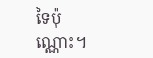ទៃប៉ុណ្ណោះ។